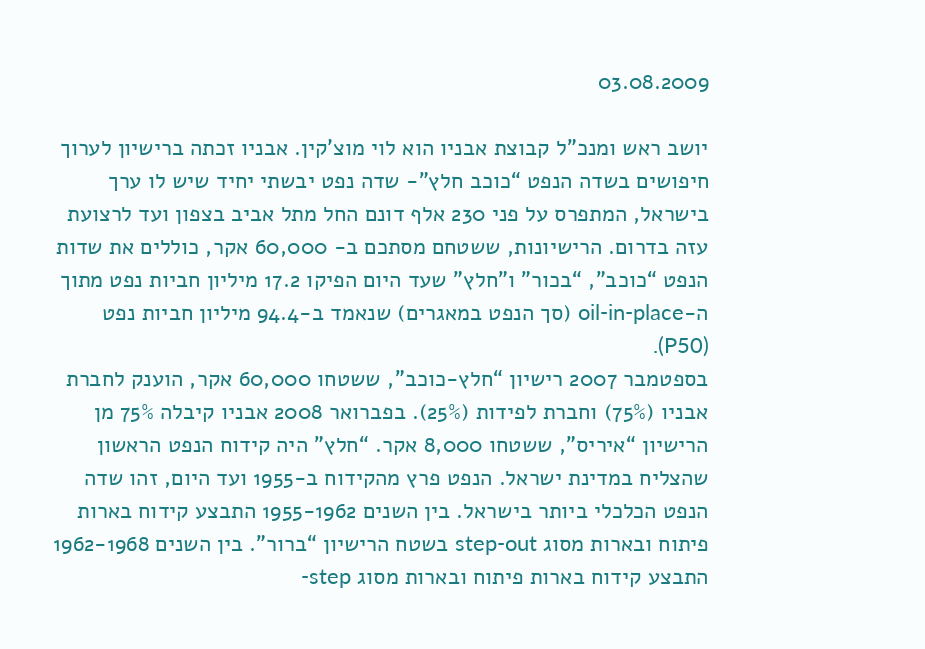03.08.2009

יושב ראש ומנכ”ל קבוצת אבניו הוא לוי מוצ’קין. אבניו זכתה ברישיון לערוך חיפושים בשדה הנפט “כוכב חלץ”- שדה נפט יבשתי יחיד שיש לו ערך בישראל, המתפרס על פני 230 אלף דונם החל מתל אביב בצפון ועד לרצועת עזה בדרום. הרישיונות, ששטחם מסתכם ב- 60,000 אקר, כוללים את שדות הנפט “כוכב”, “בכור” ו”חלץ” שעד היום הפיקו 17.2 מיליון חביות נפט מתוך ה-oil-in-place (סך הנפט במאגרים) שנאמד ב-94.4 מיליון חביות נפט (P50).
בספטמבר 2007 רישיון “חלץ-כוכב”, ששטחו 60,000 אקר, הוענק לחברת אבניו (75%) וחברת לפידות (25%). בפברואר 2008 אבניו קיבלה 75% מן הרישיון “איריס”, ששטחו 8,000 אקר. “חלץ” היה קידוח הנפט הראשון שהצליח במדינת ישראל. הנפט פרץ מהקידוח ב-1955 ועד היום, זהו שדה הנפט הכלכלי ביותר בישראל. בין השנים 1955-1962 התבצע קידוח בארות פיתוח ובארות מסוג step-out בשטח הרישיון “ברור”. בין השנים 1962-1968 התבצע קידוח בארות פיתוח ובארות מסוג step-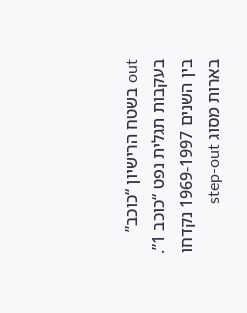out בשטח הרישיון “כוכב” בעקבות תגלית נפט “כוכב 1”. בין השנים 1969-1997 נקדחו בארות מסוג step-out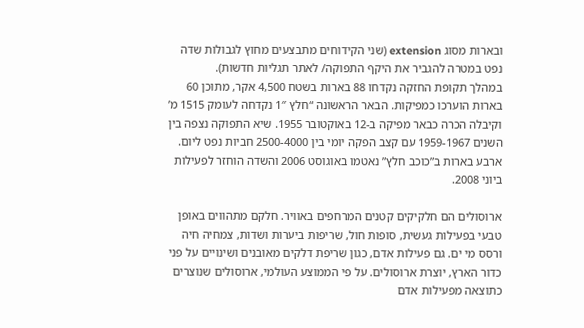ובארות מסוג extension (שני הקידוחים מתבצעים מחוץ לגבולות שדה נפט במטרה להגביר את היקף התפוקה/ לאתר תגליות חדשות).
במהלך תקופת החזקה נקדחו 88 בארות בשטח 4,500 אקר, מתוכן 60 בארות הוערכו כמפיקות. הבאר הראשונה “חלץ 1″ נקדחה לעומק 1515 מ’ וקיבלה הכרה כבאר מפיקה ב-12 באוקטובר 1955. שיא התפוקה נצפה בין השנים 1959-1967 עם קצב הפקה יומי בין 2500-4000 חביות נפט ליום. ארבע בארות ב”כוכב חלץ” נאטמו באוגוסט 2006 והשדה הוחזר לפעילות ביוני 2008.

ארוסולים הם חלקיקים קטנים המרחפים באוויר. חלקם מתהווים באופן טבעי בפעילות געשית, סופות חול, שריפות ביערות ושדות, צמחיה חיה ורסס מי ים. גם פעילות אדם, כגון שריפת דלקים מאובנים ושינויים על פני כדור הארץ, יוצרת ארוסולים. על פי הממוצע העולמי, ארוסולים שנוצרים כתוצאה מפעילות אדם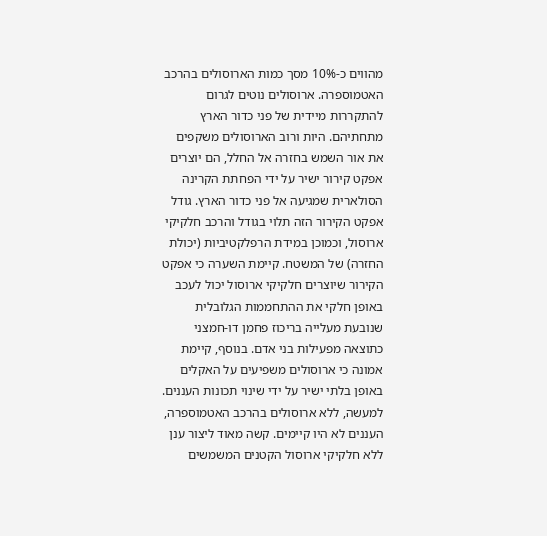מהווים כ-10% מסך כמות הארוסולים בהרכב האטמוספרה. ארוסולים נוטים לגרום להתקררות מיידית של פני כדור הארץ מתחתיהם. היות ורוב הארוסולים משקפים את אור השמש בחזרה אל החלל, הם יוצרים אפקט קירור ישיר על ידי הפחתת הקרינה הסולארית שמגיעה אל פני כדור הארץ. גודל אפקט הקירור הזה תלוי בגודל והרכב חלקיקי ארוסול, וכמוכן במידת הרפלקטיביות (יכולת החזרה) של המשטח. קיימת השערה כי אפקט הקירור שיוצרים חלקיקי ארוסול יכול לעכב באופן חלקי את ההתחממות הגלובלית שנובעת מעלייה בריכוז פחמן דו-חמצני כתוצאה מפעילות בני אדם. בנוסף, קיימת אמונה כי ארוסולים משפיעים על האקלים באופן בלתי ישיר על ידי שינוי תכונות העננים. למעשה, ללא ארוסולים בהרכב האטמוספרה, העננים לא היו קיימים. קשה מאוד ליצור ענן ללא חלקיקי ארוסול הקטנים המשמשים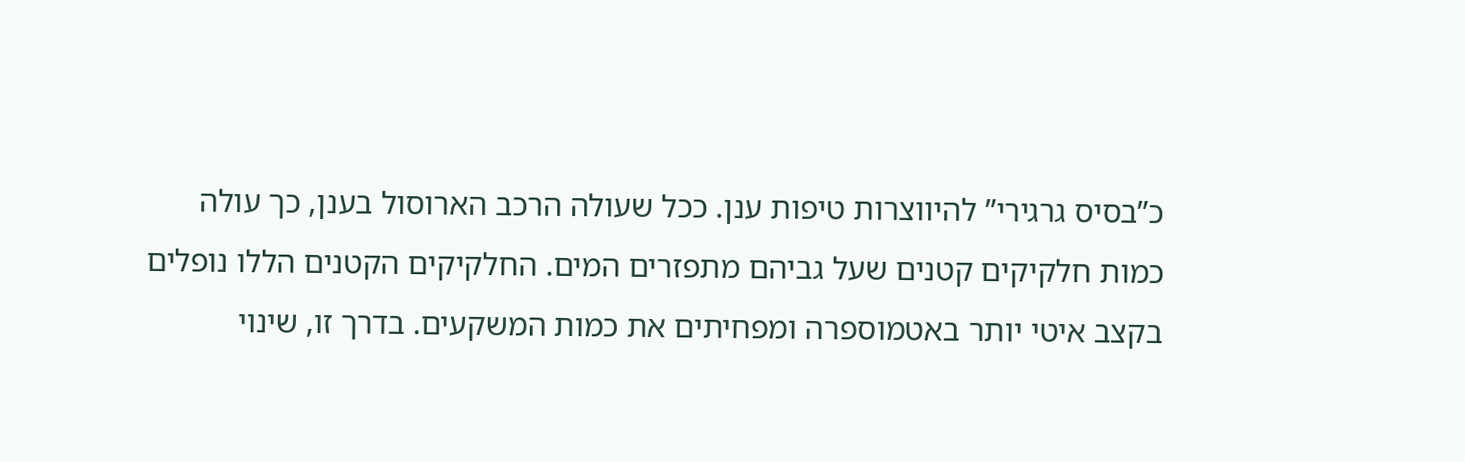כ”בסיס גרגירי” להיווצרות טיפות ענן. ככל שעולה הרכב הארוסול בענן, כך עולה כמות חלקיקים קטנים שעל גביהם מתפזרים המים. החלקיקים הקטנים הללו נופלים בקצב איטי יותר באטמוספרה ומפחיתים את כמות המשקעים. בדרך זו, שינוי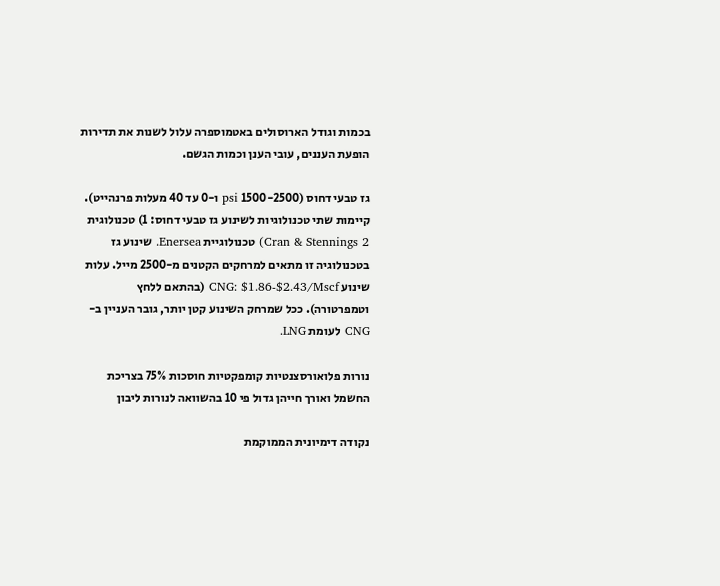בכמות וגודל הארוסולים באטמוספרה עלול לשנות את תדירות הופעת העננים, עובי הענן וכמות הגשם.

גז טבעי דחוס (1500-2500 psi ו-0 עד 40 מעלות פרנהייט). קיימות שתי טכנולוגיות לשינוע גז טבעי דחוס: 1) טכנולוגית Cran & Stennings 2) טכנולוגיית Enersea. שינוע גז בטכנולוגיה זו מתאים למרחקים הקטנים מ-2500 מייל. עלות שינוע CNG: $1.86-$2.43/Mscf (בהתאם ללחץ וטמפרטורה). ככל שמרחק השינוע קטן יותר, גובר העניין ב-CNG לעומת LNG.

נורות פלואורסצנטיות קומפקטיות חוסכות 75% בצריכת החשמל ואורך חייהן גדול פי 10 בהשוואה לנורות ליבון

נקודה דימיונית הממוקמת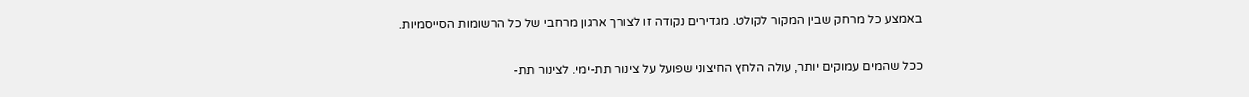באמצע כל מרחק שבין המקור לקולט. מגדירים נקודה זו לצורך ארגון מרחבי של כל הרשומות הסייסמיות.

ככל שהמים עמוקים יותר, עולה הלחץ החיצוני שפועל על צינור תת-ימי. לצינור תת-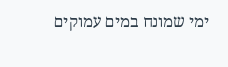ימי שמונח במים עמוקים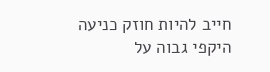חייב להיות חוזק כניעה היקפי גבוה על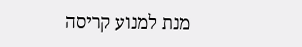מנת למנוע קריסה